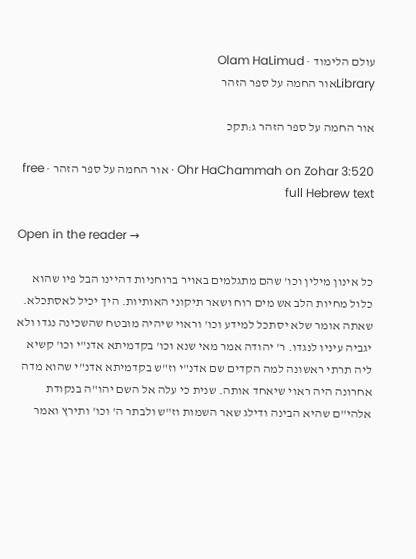עולם הלימוד · Olam HaLimud
Libraryאור החמה על ספר הזהר

אור החמה על ספר הזהר ג:תקכ

Ohr HaChammah on Zohar 3:520 · אור החמה על ספר הזהר · free full Hebrew text

Open in the reader →

כל אינון מילין וכו' שהם מתגלמים באויר ברוחניות דהיינו הבל פיו שהוא כלול מחיות הלב אש מים רוח ושאר תיקוני האותיות. היך יכיל לאסתכלא. שאתה אומר שלא יסתכל למידע וכו' וראוי שיהיה מובטח שהשכינה נגדו ולא יגביה עיניו לנגדו. ר' יהודה אמר מאי שנא וכו' בקדמיתא אדנ"י וכו' קשיא ליה תרתי ראשונה למה הקדים שם אדנ"י וז"ש בקדמיתא אדנ"י שהוא מדה אחרונה היה ראוי שיאחד אותה. שנית כי עלה אל השם יהו"ה בנקודת אלהי"ם שהיא הבינה ודילג שאר השמות וז"ש ולבתר ה' וכו' ותירץ ואמר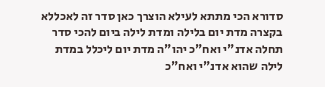סדורא הכי מתתא לעילא הוצרך כאן סדר זה לאכללא בקצרה מדת יום בלילה ומדת לילה ביום להכי סדר תחלה אדנ"י ואח"כ יהו"ה מדת יום ליכלל במדת לילה שהוא אדנ"י ואח"כ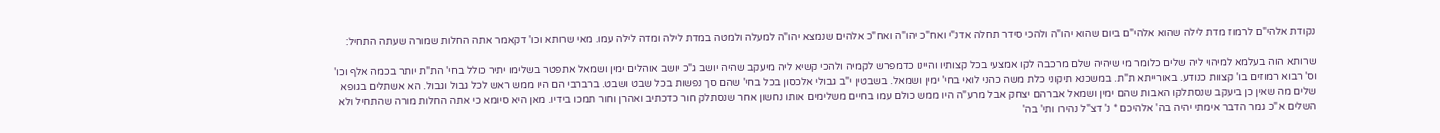נקודת אלהי"ם לרמוז מדת לילה שהוא אלהי"ם ביום שהוא יהו"ה ולהכי סידר תחלה אדנ"י ואח"כ יהו"ה ואח"כ אלהים שנמצא יהו"ה למעלה ולמטה במדת לילה ומדה לילה עמו. מאי שרותא וכו' דקאמר אתה החלות שמורה שעתה התחיל:

שרותא הוה בעלמא למיהוי ליה שלים כלומר מי שיהיה שלם מרכבה לקו אמצעי בכל קצותיו והיינו כדמפרש לקמיה ולהכי קשיא ליה מיעקב שהיה יושב ג"כ יושב אוהלים ימין ושמאל אתפטר בשלימו יתיר כולל בחי' הת"ת יותר בכמה אלף וכו' וס' רבוא רמוזים בו' קצוות כנודע. באורייתא ת"ת. במשכנא תיקוני כלת משה כהני לואי בחי' ימין ושמאל. בשבטין י"ב גבולי אלכסון בכל בחי' שהם סך נפשות בכל שבט ושבט. ברברבי הם היו ממש ראש לכל גבול וגבול. הא אשתלים בגופא שלים מה שאין כן ביעקב שנסתלקו האבות שהם ימין ושמאל אברהם יצחק אבל מרע"ה היו ממש כולם עמו בחיים משלימים אותו נחשון אחר שנסתלק חור כדכתיב ואהרן וחור תמכו בידיו. מאן היא סיומא כי אתה החלות מורה שהתחיל ולא השלים א"כ גמר הדבר אימתי יהיה בה' אלהיכם * נ' דצ"ל נהירו ותי' בה'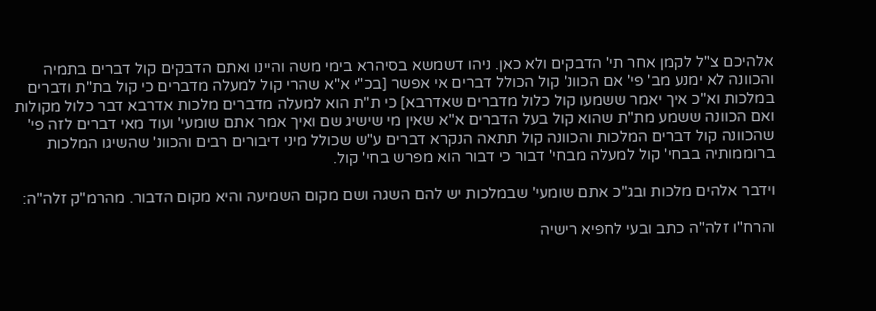אלהיכם צ"ל לקמן אחר תי' הדבקים ולא כאן. ניהו דשמשא בסיהרא בימי משה והיינו ואתם הדבקים קול דברים בתמיה והכוונה לא ימנע מב' פי' אם הכוונ' קול הכולל דברים אי אפשר [בכ"י א"א שהרי קול למעלה מדברים כי קול בת"ת ודברים במלכות וא"כ איך יאמר ששמעו קול כלול מדברים שאדרבא] כי ת"ת הוא למעלה מדברים מלכות אדרבא דבר כלול מקולות ואם הכוונה ששמע מת"ת שהוא קול בעל הדברים א"א שאין מי שישיג שם ואיך אמר אתם שומעי' ועוד מאי דברים לזה פי' שהכוונה קול דברים המלכות והכוונה קול תתאה הנקרא דברים ע"ש שכולל מיני דיבורים רבים והכוונ' שהשיגו המלכות ברוממותיה בבחי' קול למעלה מבחי' דבור כי דבור הוא מפרש בחי' קול.

וידבר אלהים מלכות ובג"כ אתם שומעי' שבמלכות יש להם השגה ושם מקום השמיעה והיא מקום הדבור. מהרמ"ק זלה"ה:

והרח"ו זלה"ה כתב ובעי לחפיא רישיה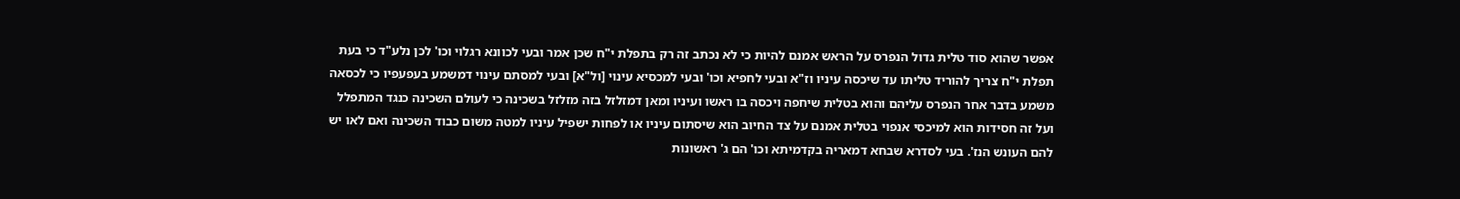אפשר שהוא סוד טלית גדול הנפרס על הראש אמנם להיות כי לא נכתב זה רק בתפלת י"ח שכן אמר ובעי לכוונא רגלוי וכו' לכן נלע"ד כי בעת תפלת י"ח צריך להוריד טליתו עד שיכסה עיניו וז"א ובעי לחפיא וכו' ובעי למכסיא עינוי [ול"א] ובעי למסתם עינוי דמשמע בעפעפיו כי לכסאה משמע בדבר אחר הנפרס עליהם והוא בטלית שיחפה ויכסה בו ראשו ועיניו ומאן דמזלזל בזה מזלזל בשכינה כי לעולם השכינה כנגד המתפלל ועל זה חסידות הוא למיכסי אנפוי בטלית אמנם על צד החיוב הוא שיסתום עיניו או לפחות ישפיל עיניו למטה משום כבוד השכינה ואם לאו יש להם העונש הנז'. בעי לסדרא שבחא דמאריה בקדמיתא וכו' הם ג' ראשונות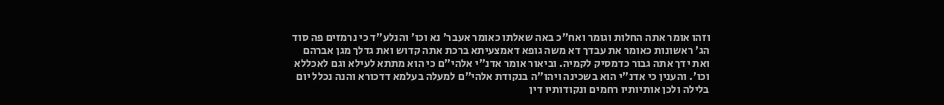וזהו אומר אתה החלות וגומר ואח"כ באה שאלתו כאומר אעבר' נא וכו' והנלע"ד כי נרמזים פה סוד הג' ראשונות כאומר את עבדך דא משה גופא דאמצעיתא ברכת אתה קדוש ואת גדלך מגן אברהם ואת ידך אתה גבור כדמסיק לקמיה. וביאור אומר אדנ"י אלהי"ם כי הוא מתתא לעילא וגם לאכללא וכו'. והענין כי אדנ"י הוא בשכינה ויהו"ה בנקודת אלהי"ם למעלה בעלמא דדכורא והנה נכלל יום בלילה ולכן אותיותיו רחמים ונקודותיו דין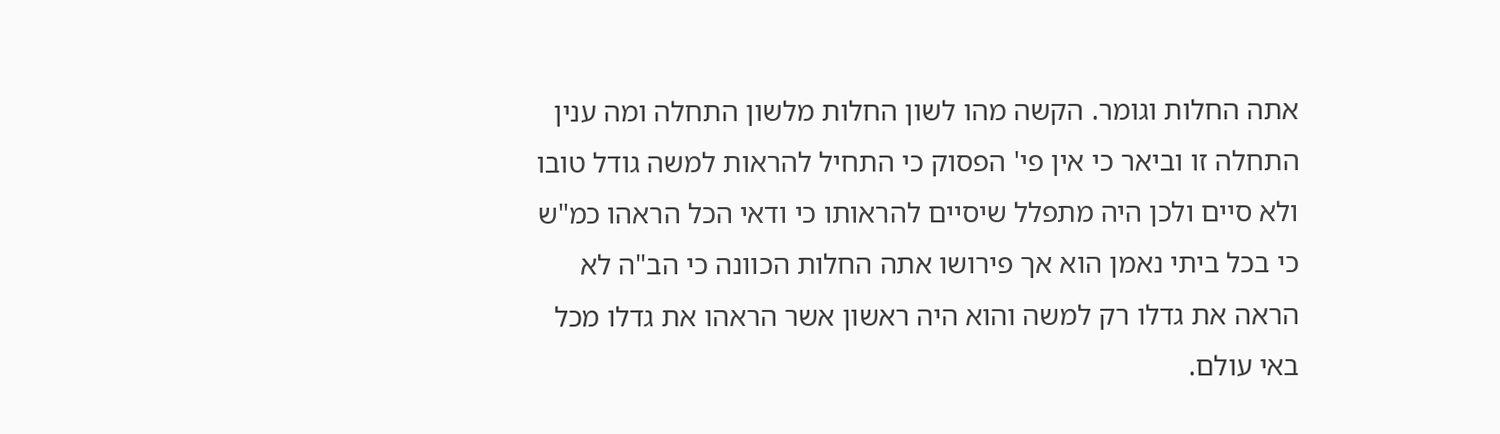אתה החלות וגומר. הקשה מהו לשון החלות מלשון התחלה ומה ענין התחלה זו וביאר כי אין פי' הפסוק כי התחיל להראות למשה גודל טובו ולא סיים ולכן היה מתפלל שיסיים להראותו כי ודאי הכל הראהו כמ"ש כי בכל ביתי נאמן הוא אך פירושו אתה החלות הכוונה כי הב"ה לא הראה את גדלו רק למשה והוא היה ראשון אשר הראהו את גדלו מכל באי עולם.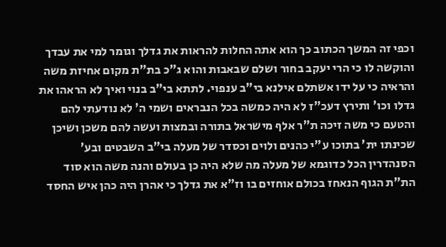וכפי זה המשך הכתוב כך הוא אתה החלות להראות את גדלך וגומר למי את עבדך והוקשה לו כי הרי יעקב בחור ושלם שבאבות והוא ג"כ בת"ת מקום אחיזת משה והראיה כי על ידו אשתלם אילנא בי"ב ענפוי. לתתא בי"ב בנוי ואיך לא הראהו את גדלו וכו' ותירץ דעכ"ז לא היה כמשה בכל הנבראים ושמי ה' לא נודעתי להם והטעם כי משה זיכה ת"ר אלף מישראל בתורה ובמצות ועשה להם משכן ושיכן שכינתו ית' בתוכו ע"י כהנים ולוים וכסדר של מעלה בי"ב השבטים ובע' הסנהדרין הכל כדוגמא של מעלה מה שלא היה כן בעולם והנה משה הוא סוד הת"ת הגוף הנאחז בכולם אוחזים בו וז"א את גדלך כי אהרן היה כהן איש החסד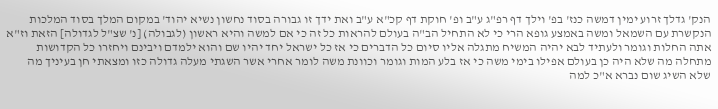הנק' גדלך זרוע ימין דמשה כנז' בפ' וילך דף רפ"ג ע"ב ופ' חוקת דף קכ"א ע"ב ואת ידך זו גבורה בסוד נחשון נשיא יהוד' במקום המלך בסוד המלכות הנקשרת עם השמאל ומשה באמצע גופא הרי כי לא התחיל הב"ה בעולם להראות כל זה כי אם למשה והיא ראשון (לגבולה) [נ' שצ"ל לגדולה] הזאת וז"א אתה החלות וגומר ולעתיד לבא יהיה המשיח מתגלה אליו סיום כל הדברים כי אז כל ישראל יחד יהיו שם והוא ילמדם ויבינם ויחזרו כל הקדושות מתחלה מה שלא היה כן בעולם אפילו בימי משה כי אז בלע המות וגומר וכוונת משה לומר אחרי אשר השגתי מעלה גדולה כזו ומצאתי חן בעיניך מה שלא השיג שום נברא א"כ למה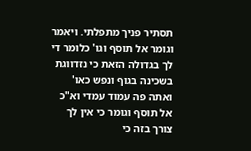תסתיר פניך מתפלתי. ויאמר וגומר אל תוסף וגו' כלומר די לך בגדולה הזאת כי נזדווגת בשכינה בגוף ונפש כאו' ואתה פה עמוד עמדי וא"כ אל תוסף וגומר כי אין לך צורך בזה כי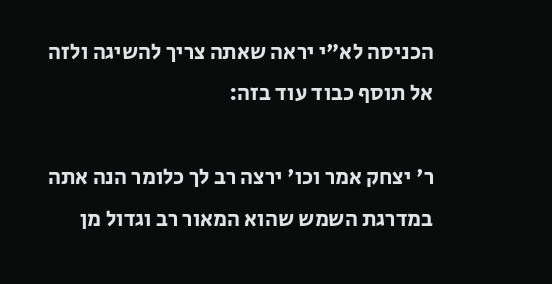הכניסה לא"י יראה שאתה צריך להשיגה ולזה אל תוסף כבוד עוד בזה:

ר' יצחק אמר וכו' ירצה רב לך כלומר הנה אתה במדרגת השמש שהוא המאור רב וגדול מן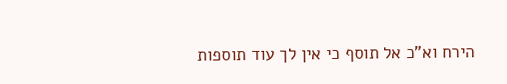הירח וא"כ אל תוסף כי אין לך עוד תוספות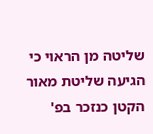שליטה מן הראוי כי הגיעה שליטת מאור הקטן כנזכר בפ'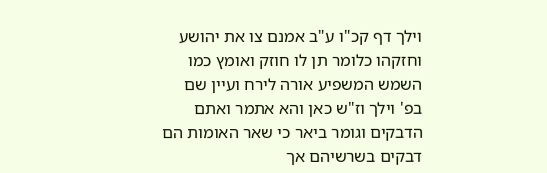וילך דף קכ"ו ע"ב אמנם צו את יהושע וחזקהו כלומר תן לו חוזק ואומץ כמו השמש המשפיע אורה לירח ועיין שם בפ' וילך וז"ש כאן והא אתמר ואתם הדבקים וגומר ביאר כי שאר האומות הם דבקים בשרשיהם אך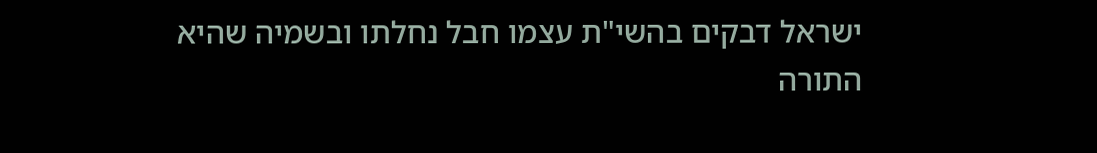ישראל דבקים בהשי"ת עצמו חבל נחלתו ובשמיה שהיא התורה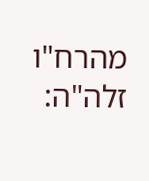מהרח"ו זלה"ה: